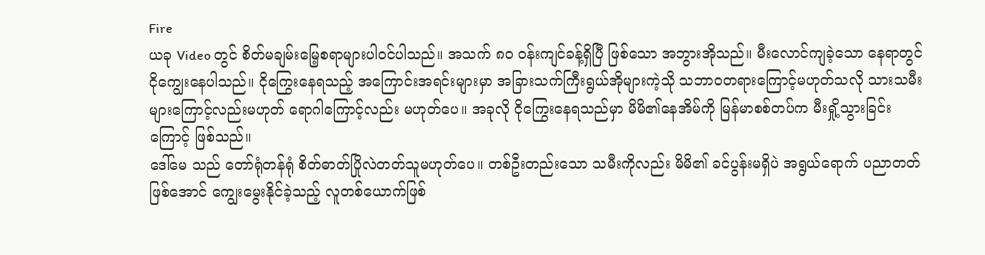Fire
ယခု Video တွင် စိတ်မချမ်းမြေ့စရာများပါဝင်ပါသည်။ အသက် ၈၀ ဝန်းကျင်ခန့်ရှိပြီ ဖြစ်သော အဘွားအိုသည်။ မီးလောင်ကျခဲ့သော နေရာတွင် ငိုကျွေးနေပါသည်။ ငိုကြွေးနေရသည့် အကြောင်းအရင်းများမှာ အခြားသက်ကြီးရွယ်အိုများကဲ့သို သဘာဝတရားကြောင့်မဟုတ်သလို သားသမီးများကြောင့်လည်းမဟုတ် ရောဂါကြောင့်လည်း မဟုတ်ပေ။ အခုလို ငိုကြွေးနေရသည်မှာ မိမိ၏နေအိမ်ကို မြန်မာစစ်တပ်က မီးရှို့သွားခြင်းကြောင့် ဖြစ်သည်။
ဒေါ်မေ သည် တော်ရုံတန်ရုံ စိတ်ဓာတ်ပြိုလဲတတ်သူမဟုတ်ပေ။ တစ်ဦးတည်းသော သမီးကိုလည်း မိမိ၏ ခင်ပွန်းမရှိပဲ အရွယ်ရောက် ပညာတတ်ဖြစ်အောင် ကျွေးမွေးနိုင်ခဲ့သည့် လူတစ်ယောက်ဖြစ်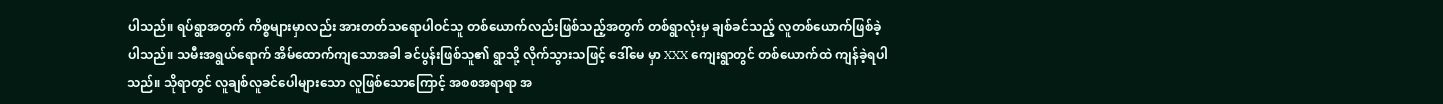ပါသည်။ ရပ်ရွာအတွက် ကိစ္စများမှာလည်း အားတတ်သရောပါဝင်သူ တစ်ယောက်လည်းဖြစ်သည့်အတွက် တစ်ရွာလုံးမှ ချစ်ခင်သည့် လူတစ်ယောက်ဖြစ်ခဲ့ပါသည်။ သမီးအရွယ်ရောက် အိမ်ထောက်ကျသောအခါ ခင်ပွန်းဖြစ်သူ၏ ရွာသို့ လိုက်သွားသဖြင့် ဒေါ်မေ မှာ XXX ကျေးရွာတွင် တစ်ယောက်ထဲ ကျန်ခဲ့ရပါသည်။ သိုရာတွင် လူချစ်လူခင်ပေါများသော လူဖြစ်သောကြောင့် အစစအရာရာ အ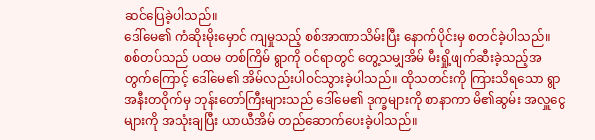ဆင်ပြေခဲ့ပါသည်။
ဒေါ်မေ၏ ကံဆိုးမိုးမှောင် ကျမှုသည့် စစ်အာဏာသိမ်းပြီး နောက်ပိုင်းမှ စတင်ခဲ့ပါသည်။ စစ်တပ်သည် ပထမ တစ်ကြိမ် ရွာကို ဝင်ရာတွင် တွေ့သမျှအိမ် မီးရှို့ဖျက်ဆီးခဲ့သည့်အတွက်ကြောင့် ဒေါ်မေ၏ အိမ်လည်းပါဝင်သွားခဲ့ပါသည်။ ထိုသတင်းကို ကြားသိရသော ရွာအနီးတဝိုက်မှ ဘုန်းတော်ကြီးများသည် ဒေါ်မေ၏ ဒုက္ခများကို စာနာကာ မိ၏ဆွမ်း အလှူငွေများကို အသုံးချပြီး ယာယီအိမ် တည်ဆောက်ပေးခဲ့ပါသည်။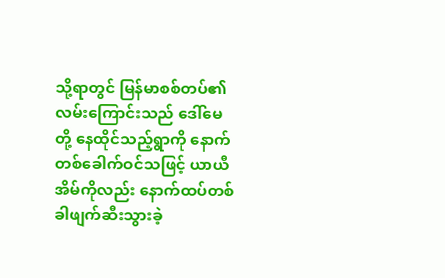သို့ရာတွင် မြန်မာစစ်တပ်၏ လမ်းကြောင်းသည် ဒေါ်မေ တို့ နေထိုင်သည့်ရွာကို နောက်တစ်ခေါက်ဝင်သဖြင့် ယာယီအိမ်ကိုလည်း နောက်ထပ်တစ်ခါဖျက်ဆီးသွားခဲ့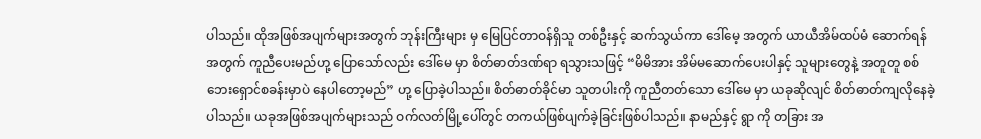ပါသည်။ ထိုအဖြစ်အပျက်များအတွက် ဘုန်းကြီးများ မှ မြေပြင်တာဝန်ရှိသူ တစ်ဦးနှင့် ဆက်သွယ်ကာ ဒေါ်မေ့ အတွက် ယာယီအိမ်ထပ်မံ ဆောက်ရန်အတွက် ကူညီပေးမည်ဟု့ ပြောသော်လည်း ဒေါ်မေ မှာ စိတ်ဓာတ်ဒဏ်ရာ ရသွားသဖြင့် “မိမိအား အိမ်မဆောက်ပေးပါနှင့် သူများတွေနဲ့ အတူတူ စစ်ဘေးရှောင်စခန်းမှာပဲ နေပါတော့မည်” ဟု့ ပြောခဲ့ပါသည်။ စိတ်ဓာတ်ခိုင်မာ သူတပါးကို ကူညီတတ်သော ဒေါ်မေ မှာ ယခုဆိုလျင် စိတ်ဓာတ်ကျလိုနေခဲ့ပါသည်။ ယခုအဖြစ်အပျက်များသည် ဝက်လတ်မြို့ပေါ်တွင် တကယ်ဖြစ်ပျက်ခဲ့ခြင်းဖြစ်ပါသည်။ နာမည်နှင့် ရွာ ကို တခြား အ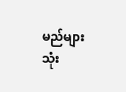မည်များသုံး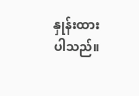နှုန်းထားပါသည်။